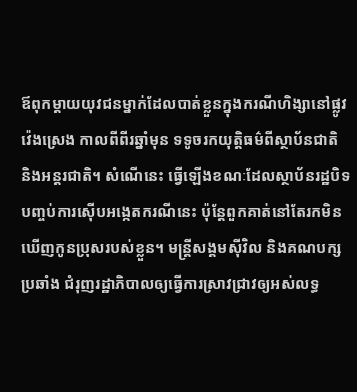ឪពុកម្ដាយយុវជនម្នាក់ដែលបាត់ខ្លួនក្នុងករណីហិង្សានៅផ្លូវវ៉េងស្រេង កាលពីពីរឆ្នាំមុន ទទូចរកយុត្តិធម៌ពីស្ថាប័នជាតិ និងអន្តរជាតិ។ សំណើនេះ ធ្វើឡើងខណៈដែលស្ថាប័នរដ្ឋបិទបញ្ចប់ការស៊ើបអង្កេតករណីនេះ ប៉ុន្តែពួកគាត់នៅតែរកមិនឃើញកូនប្រុសរបស់ខ្លួន។ មន្ត្រីសង្គមស៊ីវិល និងគណបក្សប្រឆាំង ជំរុញរដ្ឋាភិបាលឲ្យធ្វើការស្រាវជ្រាវឲ្យអស់លទ្ធ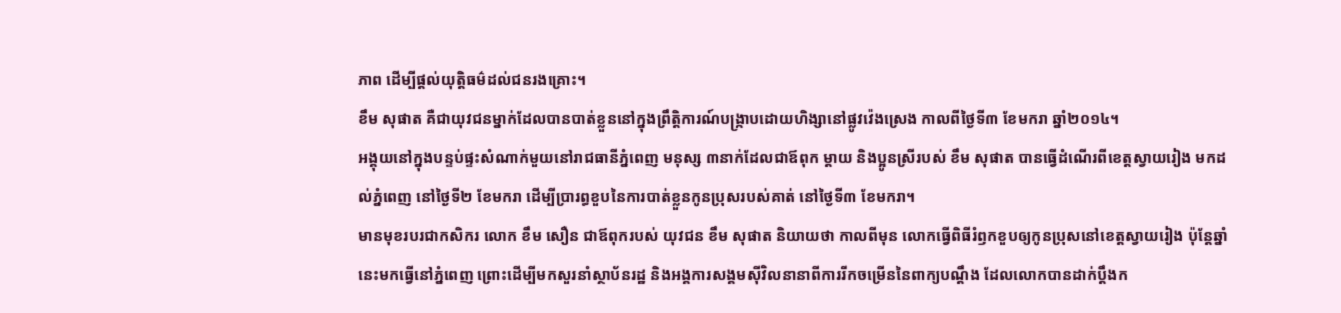ភាព ដើម្បីផ្តល់យុត្តិធម៌ដល់ជនរងគ្រោះ។
ខឹម សុផាត គឺជាយុវជនម្នាក់ដែលបានបាត់ខ្លួននៅក្នុងព្រឹត្តិការណ៍បង្ក្រាបដោយហិង្សានៅផ្លូវវ៉េងស្រេង កាលពីថ្ងៃទី៣ ខែមករា ឆ្នាំ២០១៤។
អង្គុយនៅក្នុងបន្ទប់ផ្ទះសំណាក់មួយនៅរាជធានីភ្នំពេញ មនុស្ស ៣នាក់ដែលជាឪពុក ម្តាយ និងប្អូនស្រីរបស់ ខឹម សុផាត បានធ្វើដំណើរពីខេត្តស្វាយរៀង មកដល់ភ្នំពេញ នៅថ្ងៃទី២ ខែមករា ដើម្បីប្រារព្ធខួបនៃការបាត់ខ្លួនកូនប្រុសរបស់គាត់ នៅថ្ងៃទី៣ ខែមករា។
មានមុខរបរជាកសិករ លោក ខឹម សឿន ជាឪពុករបស់ យុវជន ខឹម សុផាត និយាយថា កាលពីមុន លោកធ្វើពិធីរំឭកខួបឲ្យកូនប្រុសនៅខេត្តស្វាយរៀង ប៉ុន្តែឆ្នាំនេះមកធ្វើនៅភ្នំពេញ ព្រោះដើម្បីមកសួរនាំស្ថាប័នរដ្ឋ និងអង្គការសង្គមស៊ីវិលនានាពីការរីកចម្រើននៃពាក្យបណ្ដឹង ដែលលោកបានដាក់ប្ដឹងក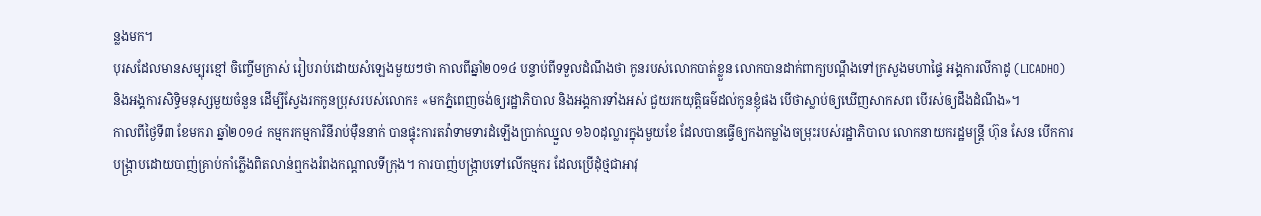ន្លងមក។
បុរសដែលមានសម្បុរខ្មៅ ចិញ្ចើមក្រាស់ រៀបរាប់ដោយសំឡេងមួយៗថា កាលពីឆ្នាំ២០១៤ បន្ទាប់ពីទទួលដំណឹងថា កូនរបស់លោកបាត់ខ្លួន លោកបានដាក់ពាក្យបណ្ដឹងទៅក្រសួងមហាផ្ទៃ អង្គការលីកាដូ (LICADHO) និងអង្គការសិទ្ធិមនុស្សមួយចំនួន ដើម្បីស្វែងរកកូនប្រុសរបស់លោក៖ «មកភ្នំពេញចង់ឲ្យរដ្ឋាភិបាល និងអង្គការទាំងអស់ ជួយរកយុត្តិធម៌ដល់កូនខ្ញុំផង បើថាស្លាប់ឲ្យឃើញសាកសព បើរស់ឲ្យដឹងដំណឹង»។
កាលពីថ្ងៃទី៣ ខែមករា ឆ្នាំ២០១៤ កម្មករកម្មការិនីរាប់ម៉ឺននាក់ បានផ្ទុះការតវ៉ាទាមទារដំឡើងប្រាក់ឈ្នួល ១៦០ដុល្លារក្នុងមួយខែ ដែលបានធ្វើឲ្យកងកម្លាំងចម្រុះរបស់រដ្ឋាភិបាល លោកនាយករដ្ឋមន្ត្រី ហ៊ុន សែន បើកការបង្ក្រាបដោយបាញ់គ្រាប់កាំភ្លើងពិតលាន់ឮកងរំពងកណ្ដាលទីក្រុង។ ការបាញ់បង្ក្រាបទៅលើកម្មករ ដែលប្រើដុំថ្មជាអាវុ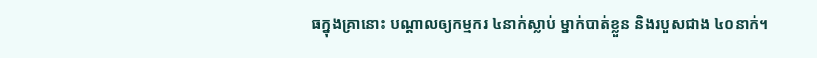ធក្នុងគ្រានោះ បណ្ដាលឲ្យកម្មករ ៤នាក់ស្លាប់ ម្នាក់បាត់ខ្លួន និងរបួសជាង ៤០នាក់។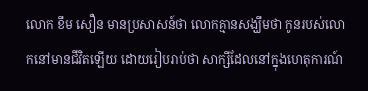លោក ខឹម សឿន មានប្រសាសន៍ថា លោកគ្មានសង្ឃឹមថា កូនរបស់លោកនៅមានជីវិតឡើយ ដោយរៀបរាប់ថា សាក្សីដែលនៅក្នុងហេតុការណ៍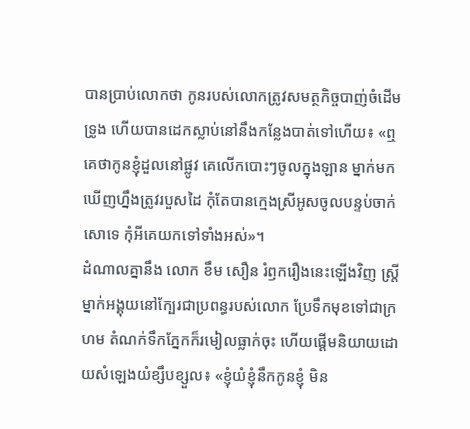បានប្រាប់លោកថា កូនរបស់លោកត្រូវសមត្ថកិច្ចបាញ់ចំដើមទ្រូង ហើយបានដេកស្លាប់នៅនឹងកន្លែងបាត់ទៅហើយ៖ «ឮគេថាកូនខ្ញុំដួលនៅផ្លូវ គេលើកបោះៗចូលក្នុងឡាន ម្នាក់មកឃើញហ្នឹងត្រូវរបួសដៃ កុំតែបានក្មេងស្រីអូសចូលបន្ទប់ចាក់សោទេ កុំអីគេយកទៅទាំងអស់»។
ដំណាលគ្នានឹង លោក ខឹម សឿន រំឭករឿងនេះឡើងវិញ ស្ត្រីម្នាក់អង្គុយនៅក្បែរជាប្រពន្ធរបស់លោក ប្រែទឹកមុខទៅជាក្រហម តំណក់ទឹកភ្នែកក៏រមៀលធ្លាក់ចុះ ហើយផ្ដើមនិយាយដោយសំឡេងយំខ្សឹបខ្សួល៖ «ខ្ញុំយំខ្ញុំនឹកកូនខ្ញុំ មិន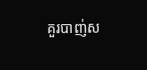គួរបាញ់ស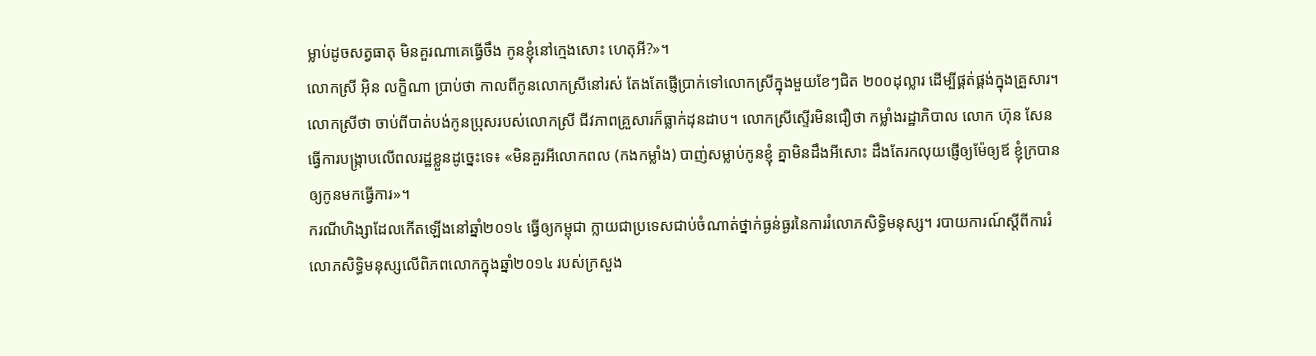ម្លាប់ដូចសត្វធាតុ មិនគួរណាគេធ្វើចឹង កូនខ្ញុំនៅក្មេងសោះ ហេតុអី?»។
លោកស្រី អ៊ិន លក្ខិណា ប្រាប់ថា កាលពីកូនលោកស្រីនៅរស់ តែងតែផ្ញើប្រាក់ទៅលោកស្រីក្នុងមួយខែៗជិត ២០០ដុល្លារ ដើម្បីផ្គត់ផ្គង់ក្នុងគ្រួសារ។ លោកស្រីថា ចាប់ពីបាត់បង់កូនប្រុសរបស់លោកស្រី ជីវភាពគ្រួសារក៏ធ្លាក់ដុនដាប។ លោកស្រីស្ទើរមិនជឿថា កម្លាំងរដ្ឋាភិបាល លោក ហ៊ុន សែន ធ្វើការបង្ក្រាបលើពលរដ្ឋខ្លួនដូច្នេះទេ៖ «មិនគួរអីលោកពល (កងកម្លាំង) បាញ់សម្លាប់កូនខ្ញុំ គ្នាមិនដឹងអីសោះ ដឹងតែរកលុយផ្ញើឲ្យម៉ែឲ្យឪ ខ្ញុំក្របានឲ្យកូនមកធ្វើការ»។
ករណីហិង្សាដែលកើតឡើងនៅឆ្នាំ២០១៤ ធ្វើឲ្យកម្ពុជា ក្លាយជាប្រទេសជាប់ចំណាត់ថ្នាក់ធ្ងន់ធ្ងរនៃការរំលោភសិទ្ធិមនុស្ស។ របាយការណ៍ស្ដីពីការរំលោភសិទ្ធិមនុស្សលើពិភពលោកក្នុងឆ្នាំ២០១៤ របស់ក្រសួង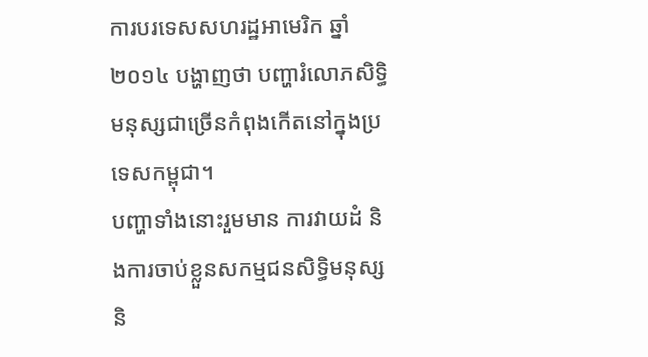ការបរទេសសហរដ្ឋអាមេរិក ឆ្នាំ២០១៤ បង្ហាញថា បញ្ហារំលោភសិទ្ធិមនុស្សជាច្រើនកំពុងកើតនៅក្នុងប្រទេសកម្ពុជា។
បញ្ហាទាំងនោះរួមមាន ការវាយដំ និងការចាប់ខ្លួនសកម្មជនសិទ្ធិមនុស្ស និ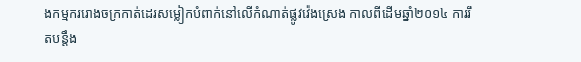ងកម្មកររោងចក្រកាត់ដេរសម្លៀកបំពាក់នៅលើកំណាត់ផ្លូវវ៉េងស្រេង កាលពីដើមឆ្នាំ២០១៤ ការរឹតបន្តឹង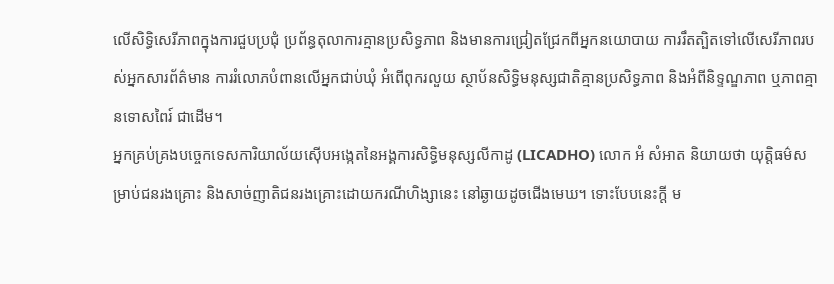លើសិទ្ធិសេរីភាពក្នុងការជួបប្រជុំ ប្រព័ន្ធតុលាការគ្មានប្រសិទ្ធភាព និងមានការជ្រៀតជ្រែកពីអ្នកនយោបាយ ការរឹតត្បិតទៅលើសេរីភាពរបស់អ្នកសារព័ត៌មាន ការរំលោភបំពានលើអ្នកជាប់ឃុំ អំពើពុករលួយ ស្ថាប័នសិទ្ធិមនុស្សជាតិគ្មានប្រសិទ្ធភាព និងអំពីនិទ្ទណ្ឌភាព ឬភាពគ្មានទោសពៃរ៍ ជាដើម។
អ្នកគ្រប់គ្រងបច្ចេកទេសការិយាល័យស៊ើបអង្កេតនៃអង្គការសិទ្ធិមនុស្សលីកាដូ (LICADHO) លោក អំ សំអាត និយាយថា យុត្តិធម៌សម្រាប់ជនរងគ្រោះ និងសាច់ញាតិជនរងគ្រោះដោយករណីហិង្សានេះ នៅឆ្ងាយដូចជើងមេឃ។ ទោះបែបនេះក្តី ម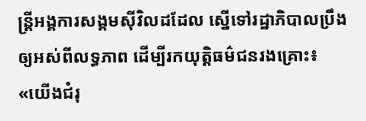ន្ត្រីអង្គការសង្គមស៊ីវិលដដែល ស្នើទៅរដ្ឋាភិបាលប្រឹងឲ្យអស់ពីលទ្ធភាព ដើម្បីរកយុត្តិធម៌ជនរងគ្រោះ៖ «យើងជំរុ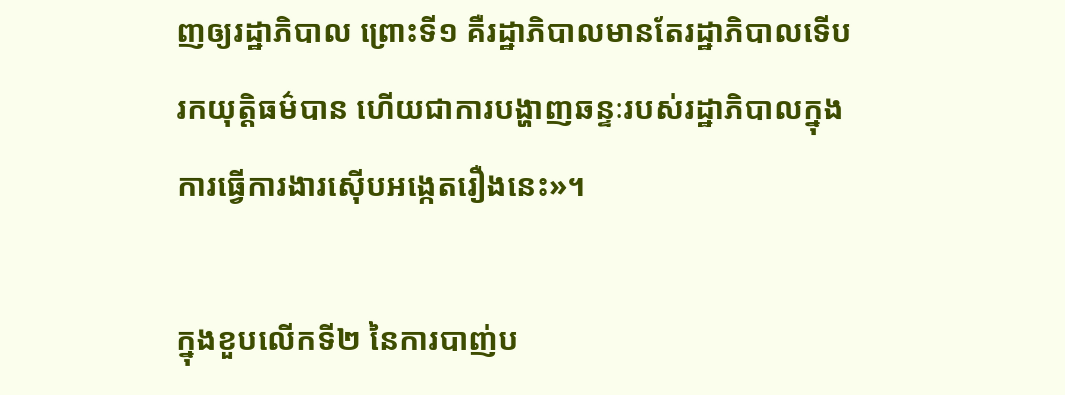ញឲ្យរដ្ឋាភិបាល ព្រោះទី១ គឺរដ្ឋាភិបាលមានតែរដ្ឋាភិបាលទើបរកយុត្តិធម៌បាន ហើយជាការបង្ហាញឆន្ទៈរបស់រដ្ឋាភិបាលក្នុងការធ្វើការងារស៊ើបអង្កេតរឿងនេះ»។

ក្នុងខួបលើកទី២ នៃការបាញ់ប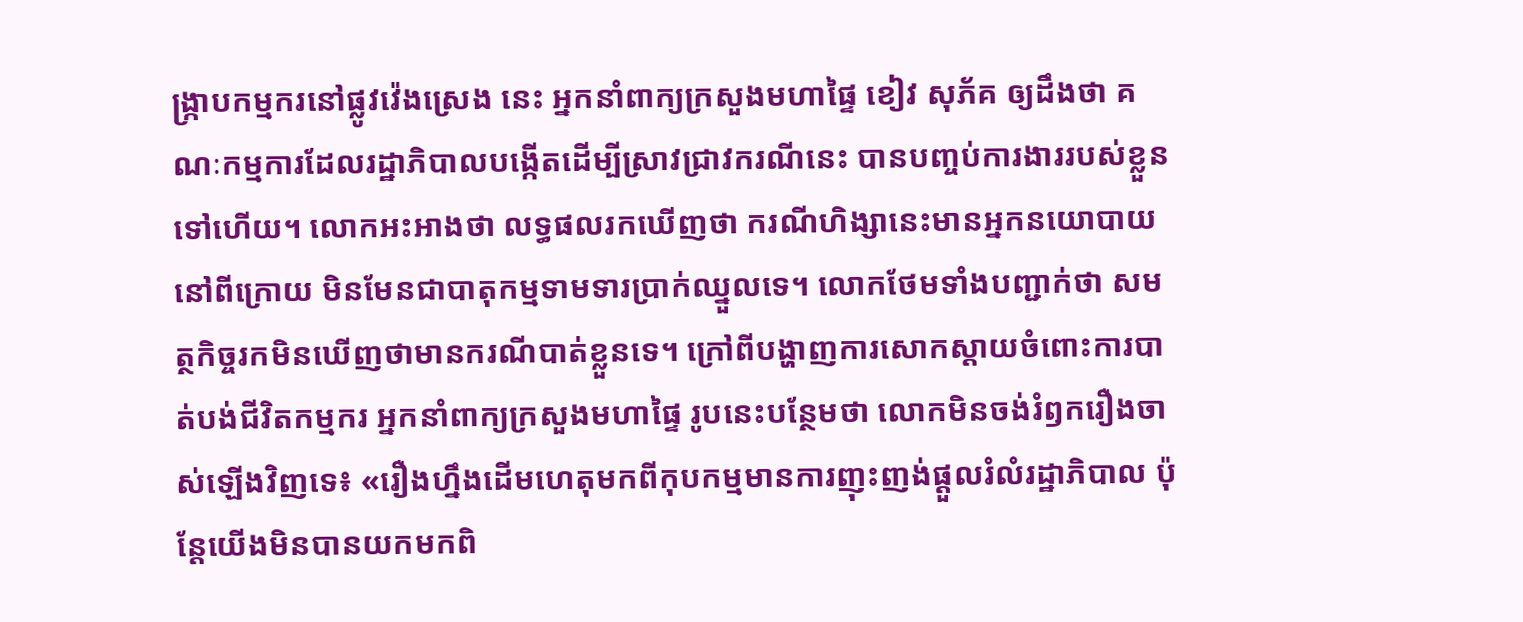ង្ក្រាបកម្មករនៅផ្លូវវ៉េងស្រេង នេះ អ្នកនាំពាក្យក្រសួងមហាផ្ទៃ ខៀវ សុភ័គ ឲ្យដឹងថា គណៈកម្មការដែលរដ្ឋាភិបាលបង្កើតដើម្បីស្រាវជ្រាវករណីនេះ បានបញ្ចប់ការងាររបស់ខ្លួនទៅហើយ។ លោកអះអាងថា លទ្ធផលរកឃើញថា ករណីហិង្សានេះមានអ្នកនយោបាយនៅពីក្រោយ មិនមែនជាបាតុកម្មទាមទារប្រាក់ឈ្នួលទេ។ លោកថែមទាំងបញ្ជាក់ថា សមត្ថកិច្ចរកមិនឃើញថាមានករណីបាត់ខ្លួនទេ។ ក្រៅពីបង្ហាញការសោកស្ដាយចំពោះការបាត់បង់ជីវិតកម្មករ អ្នកនាំពាក្យក្រសួងមហាផ្ទៃ រូបនេះបន្ថែមថា លោកមិនចង់រំឭករឿងចាស់ឡើងវិញទេ៖ «រឿងហ្នឹងដើមហេតុមកពីកុបកម្មមានការញុះញង់ផ្ដួលរំលំរដ្ឋាភិបាល ប៉ុន្តែយើងមិនបានយកមកពិ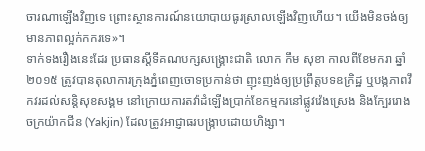ចារណាឡើងវិញទេ ព្រោះស្ថានការណ៍នយោបាយធូរស្រាលឡើងវិញហើយ។ យើងមិនចង់ឲ្យមានភាពល្អក់កករទេ»។
ទាក់ទងរឿងនេះដែរ ប្រធានស្តីទីគណបក្សសង្គ្រោះជាតិ លោក កឹម សុខា កាលពីខែមករា ឆ្នាំ២០១៥ ត្រូវបានតុលាការក្រុងភ្នំពេញចោទប្រកាន់ថា ញុះញង់ឲ្យប្រព្រឹត្តបទឧក្រិដ្ឋ ឬបង្កភាពវឹកវរដល់សន្តិសុខសង្គម នៅក្រោយការតវ៉ាដំឡើងប្រាក់ខែកម្មករនៅផ្លូវវ៉េងស្រេង និងក្បែររោងចក្រយ៉ាកជីន (Yakjin) ដែលត្រូវអាជ្ញាធរបង្ក្រាបដោយហិង្សា។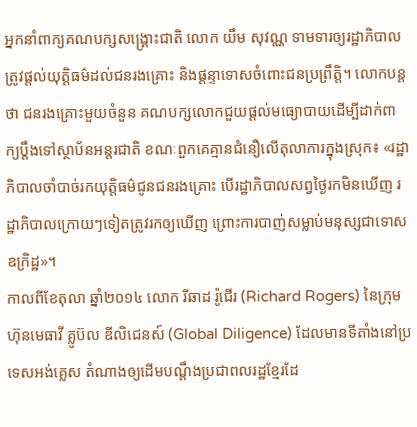អ្នកនាំពាក្យគណបក្សសង្គ្រោះជាតិ លោក យឹម សុវណ្ណ ទាមទារឲ្យរដ្ឋាភិបាលត្រូវផ្តល់យុត្តិធម៌ដល់ជនរងគ្រោះ និងផ្ដន្ទាទោសចំពោះជនប្រព្រឹត្តិ។ លោកបន្តថា ជនរងគ្រោះមួយចំនួន គណបក្សលោកជួយផ្តល់មធ្យោបាយដើម្បីដាក់ពាក្យប្ដឹងទៅស្ថាប័នអន្តរជាតិ ខណៈពួកគេគ្មានជំនឿលើតុលាការក្នុងស្រុក៖ «រដ្ឋាភិបាលចាំបាច់រកយុត្តិធម៌ជូនជនរងគ្រោះ បើរដ្ឋាភិបាលសព្វថ្ងៃរកមិនឃើញ រដ្ឋាភិបាលក្រោយៗទៀតត្រូវរកឲ្យឃើញ ព្រោះការបាញ់សម្លាប់មនុស្សជាទោសឧក្រិដ្ឋ»។
កាលពីខែតុលា ឆ្នាំ២០១៤ លោក រីឆាដ រ៉ូជើរ (Richard Rogers) នៃក្រុមហ៊ុនមេធាវី គ្លូប៊ល ឌីលិជេនស៍ (Global Diligence) ដែលមានទីតាំងនៅប្រទេសអង់គ្លេស តំណាងឲ្យដើមបណ្ដឹងប្រជាពលរដ្ឋខ្មែរដែ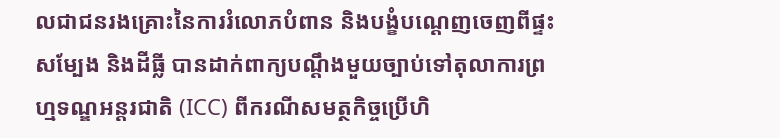លជាជនរងគ្រោះនៃការរំលោភបំពាន និងបង្ខំបណ្ដេញចេញពីផ្ទះសម្បែង និងដីធ្លី បានដាក់ពាក្យបណ្ដឹងមួយច្បាប់ទៅតុលាការព្រហ្មទណ្ឌអន្តរជាតិ (ICC) ពីករណីសមត្ថកិច្ចប្រើហិ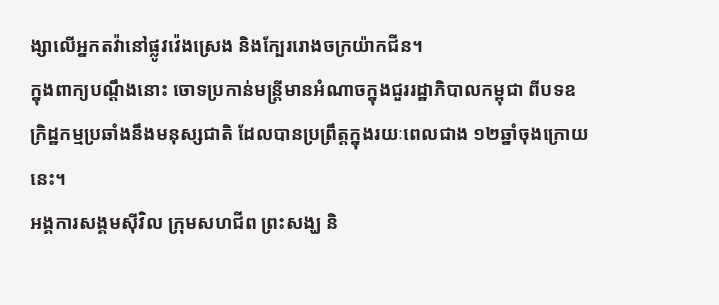ង្សាលើអ្នកតវ៉ានៅផ្លូវវ៉េងស្រេង និងក្បែររោងចក្រយ៉ាកជីន។
ក្នុងពាក្យបណ្ដឹងនោះ ចោទប្រកាន់មន្ត្រីមានអំណាចក្នុងជួររដ្ឋាភិបាលកម្ពុជា ពីបទឧក្រិដ្ឋកម្មប្រឆាំងនឹងមនុស្សជាតិ ដែលបានប្រព្រឹត្តក្នុងរយៈពេលជាង ១២ឆ្នាំចុងក្រោយនេះ។
អង្គការសង្គមស៊ីវិល ក្រុមសហជីព ព្រះសង្ឃ និ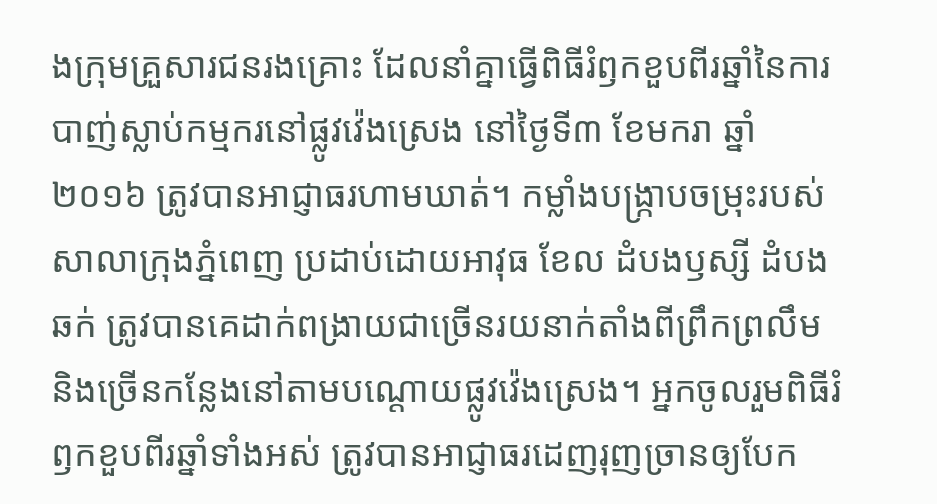ងក្រុមគ្រួសារជនរងគ្រោះ ដែលនាំគ្នាធ្វើពិធីរំឭកខួបពីរឆ្នាំនៃការបាញ់ស្លាប់កម្មករនៅផ្លូវវ៉េងស្រេង នៅថ្ងៃទី៣ ខែមករា ឆ្នាំ២០១៦ ត្រូវបានអាជ្ញាធរហាមឃាត់។ កម្លាំងបង្ក្រាបចម្រុះរបស់សាលាក្រុងភ្នំពេញ ប្រដាប់ដោយអាវុធ ខែល ដំបងឫស្សី ដំបងឆក់ ត្រូវបានគេដាក់ពង្រាយជាច្រើនរយនាក់តាំងពីព្រឹកព្រលឹម និងច្រើនកន្លែងនៅតាមបណ្តោយផ្លូវវ៉េងស្រេង។ អ្នកចូលរួមពិធីរំឭកខួបពីរឆ្នាំទាំងអស់ ត្រូវបានអាជ្ញាធរដេញរុញច្រានឲ្យបែក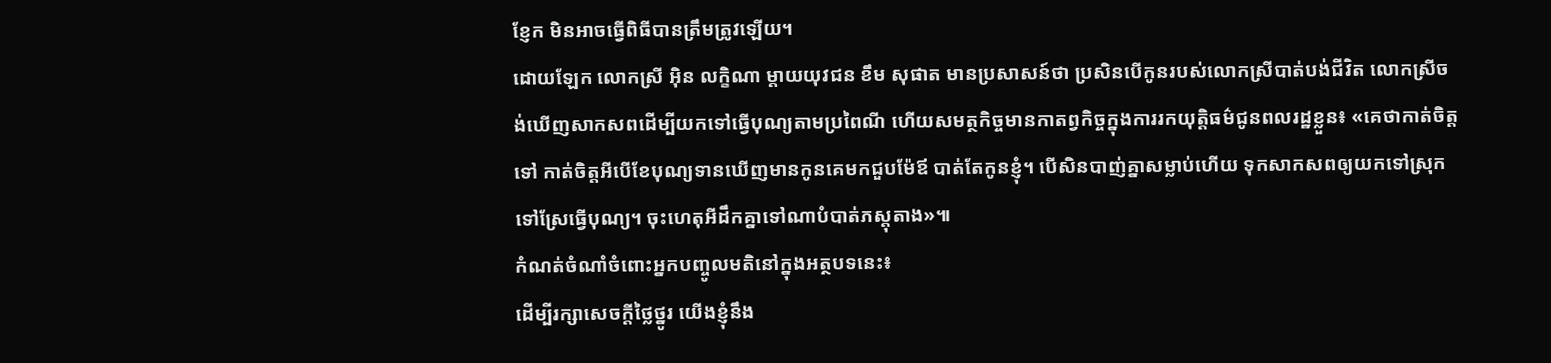ខ្ញែក មិនអាចធ្វើពិធីបានត្រឹមត្រូវឡើយ។
ដោយឡែក លោកស្រី អ៊ិន លក្ខិណា ម្តាយយុវជន ខឹម សុផាត មានប្រសាសន៍ថា ប្រសិនបើកូនរបស់លោកស្រីបាត់បង់ជីវិត លោកស្រីចង់ឃើញសាកសពដើម្បីយកទៅធ្វើបុណ្យតាមប្រពៃណី ហើយសមត្ថកិច្ចមានកាតព្វកិច្ចក្នុងការរកយុត្តិធម៌ជូនពលរដ្ឋខ្លួន៖ «គេថាកាត់ចិត្តទៅ កាត់ចិត្តអីបើខែបុណ្យទានឃើញមានកូនគេមកជួបម៉ែឪ បាត់តែកូនខ្ញុំ។ បើសិនបាញ់គ្នាសម្លាប់ហើយ ទុកសាកសពឲ្យយកទៅស្រុកទៅស្រែធ្វើបុណ្យ។ ចុះហេតុអីដឹកគ្នាទៅណាបំបាត់ភស្តុតាង»៕
កំណត់ចំណាំចំពោះអ្នកបញ្ចូលមតិនៅក្នុងអត្ថបទនេះ៖
ដើម្បីរក្សាសេចក្ដីថ្លៃថ្នូរ យើងខ្ញុំនឹង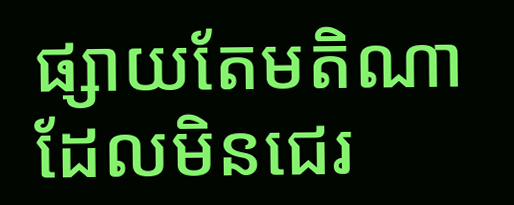ផ្សាយតែមតិណា ដែលមិនជេរ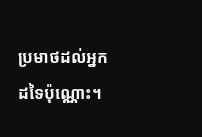ប្រមាថដល់អ្នកដទៃប៉ុណ្ណោះ។